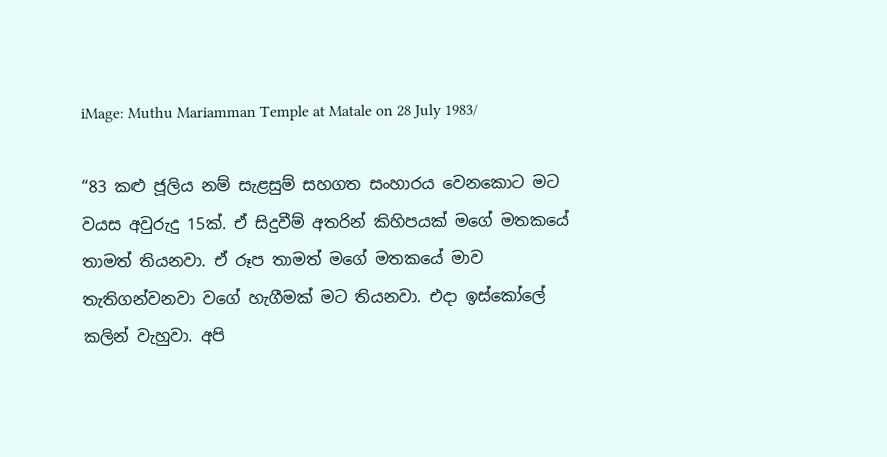iMage: Muthu Mariamman Temple at Matale on 28 July 1983/

“83 කළු ජූලිය නම් සැළසුම් සහගත සංහාරය වෙනකොට මට වයස අවුරුදු 15ක්. ඒ සිදුවීම් අතරින් කිහිපයක් මගේ මතකයේ තාමත් තියනවා. ඒ රූප තාමත් මගේ මතකයේ මාව තැතිගන්වනවා වගේ හැගීමක් මට තියනවා. එදා ඉස්කෝලේ කලින් වැහුවා. අපි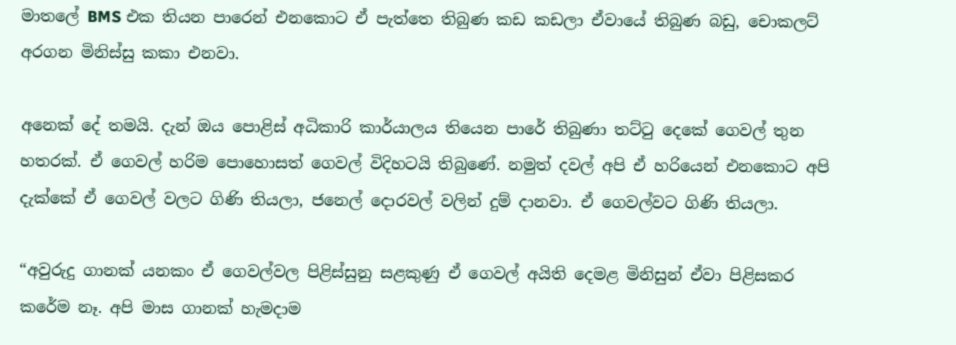මාතලේ BMS එක තියන පාරෙන් එනකොට ඒ පැත්තෙ තිබුණ කඩ කඩලා ඒවායේ තිබුණ බඩු, චොකලට් අරගන මිනිස්සු කකා එනවා.

අනෙක් දේ තමයි. දැන් ඔය පොළිස් අධිකාරි කාර්යාලය තියෙන පාරේ තිබුණා තට්ටු දෙකේ ගෙවල් තුන හතරක්. ඒ ගෙවල් හරිම පොහොසත් ගෙවල් විදිහටයි තිබුණේ. නමුත් දවල් අපි ඒ හරියෙන් එනකොට අපි දැක්කේ ඒ ගෙවල් වලට ගිණි තියලා, ජනෙල් දොරවල් වලින් දුම් දානවා. ඒ ගෙවල්වට ගිණි තියලා.

“අවුරුදු ගානක් යනකං ඒ ගෙවල්වල පිළිස්සුනු සළකුණු ඒ ගෙවල් අයිති දෙමළ මිනිසුන් ඒවා පිළිසකර කරේම නෑ. අපි මාස ගානක් හැමදාම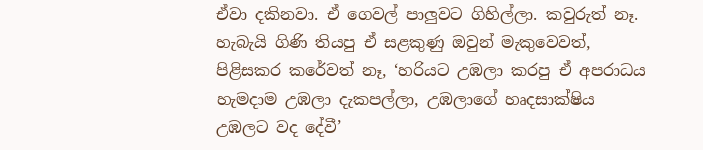ඒවා දකිනවා. ඒ ගෙවල් පාලුවට ගිහිල්ලා. කවුරුත් නෑ. හැබැයි ගිණි තියපු ඒ සළකුණු ඔවුන් මැකුවෙවත්, පිළිසකර කරේවත් නෑ, ‘හරියට උඹලා කරපු ඒ අපරාධය හැමදාම උඹලා දැකපල්ලා, උඹලාගේ හෘදසාක්ෂිය උඹලට වද දේවී’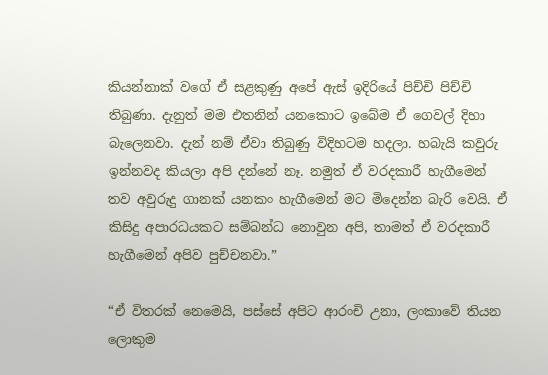කියන්නාක් වගේ ඒ සළකුණු අපේ ඇස් ඉදිරියේ පිච්චි පිච්චි තිබුණා. දැනුත් මම එතනින් යනකොට ඉබේම ඒ ගෙවල් දිහා බැලෙනවා. දැන් නම් ඒවා තිබුණු විදිහටම හදලා. හබැයි කවුරු ඉන්නවද කියලා අපි දන්නේ නෑ. නමුත් ඒ වරදකාරී හැගීමෙන් තව අවුරුදු ගානක් යනකං හැගීමෙන් මට මිදෙන්න බැරි වෙයි. ඒ කිසිදු අපාරධයකට සම්බන්ධ නොවුන අපි, තාමත් ඒ වරදකාරී හැගීමෙන් අපිව පුච්චනවා.”

“ඒ විතරක් නෙමෙයි, පස්සේ අපිට ආරංචි උනා, ලංකාවේ තියන ලොකුම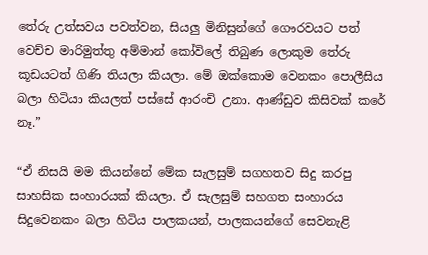තේරු උත්සවය පවත්වන, සියලු මිනිසුන්ගේ ගෞරවයට පත් වෙච්ච මාරිමුත්තු අම්මාන් කෝවිලේ තිබුණ ලොකුම තේරු කූඩයටත් ගිණි තියලා කියලා. මේ ඔක්කොම වෙනකං පොලීසිය බලා හිටියා කියලත් පස්සේ ආරංචි උනා. ආණ්ඩුව කිසිවක් කරේ නෑ.”

“ඒ නිසයි මම කියන්නේ මේක සැලසුම් සගහතව සිදු කරපු සාහසික සංහාරයක් කියලා. ඒ සැලසුම් සහගත සංහාරය සිදුවෙනකං බලා හිටිය පාලකයන්, පාලකයන්ගේ සෙවනැළි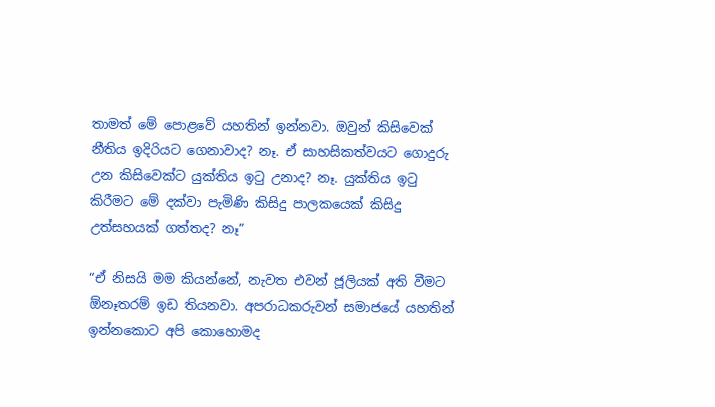තාමත් මේ පොළවේ යහතින් ඉන්නවා. ඔවුන් කිසිවෙක් නීතිය ඉදිරියට ගෙනාවාද? නෑ. ඒ සාහසිකත්වයට ගොදුරු උන කිසිවෙක්ට යුක්තිය ඉටු උනාද? නෑ. යුක්තිය ඉටු කිරීමට මේ දක්වා පැමිණි කිසිදු පාලකයෙක් කිසිදු උත්සහයක් ගත්තද? නෑ”

“ඒ නිසයි මම කියන්නේ, නැවත එවන් ජූලියක් අති වීමට ඕනෑතරම් ඉඩ තියනවා. අපරාධකරුවන් සමාජයේ යහතින් ඉන්නකොට අපි කොහොමද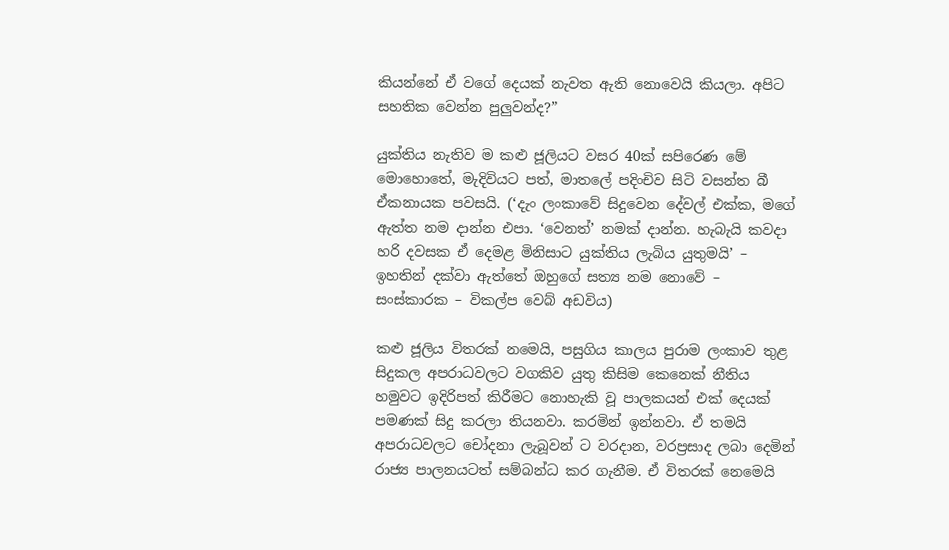කියන්නේ ඒ වගේ දෙයක් නැවත ඇති නොවෙයි කියලා. අපිට සහතික වෙන්න පුලුවන්ද?”

යුක්තිය නැතිව ම කළු ජූලියට වසර 40ක් සපිරෙණ මේ මොහොතේ, මැදිවියට පත්, මාතලේ පදිංචිව සිටි වසන්ත බී ඒකනායක පවසයි. (‘දැං ලංකාවේ සිදුවෙන දේවල් එක්ක, මගේ ඇත්ත නම දාන්න එපා. ‘වෙනත්’ නමක් දාන්න. හැබැයි කවදා හරි දවසක ඒ දෙමළ මිනිසාට යුක්තිය ලැබිය යුතුමයි’ – ඉහතින් දක්වා ඇත්තේ ඔහුගේ සත්‍ය නම නොවේ – සංස්කාරක – විකල්ප වෙබ් අඩවිය)

කළු ජූලිය විතරක් නමෙයි, පසුගිය කාලය පුරාම ලංකාව තුළ සිදුකල අපරාධවලට වගකිව යුතු කිසිම කෙනෙක් නීතිය හමුවට ඉදිරිපත් කිරීමට නොහැකි වූ පාලකයන් එක් දෙයක් පමණක් සිදු කරලා තියනවා. කරමින් ඉන්නවා. ඒ තමයි අපරාධවලට චෝදනා ලැබූවන් ට වරදාන, වරප්‍රසාද ලබා දෙමින් රාජ්‍ය පාලනයටත් සම්බන්ධ කර ගැනීම. ඒ විතරක් නෙමෙයි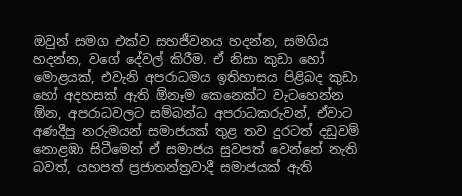ඔවුන් සමග එක්ව සහජීවනය හදන්න, සමගිය හදන්න, වගේ දේවල් කිරීම. ඒ නිසා කුඩා හෝ මොළයක්, එවැනි අපරාධමය ඉතිහාසය පිළිබද කුඩා හෝ අදහසක් ඇති ඕනෑම කෙනෙක්ට වැටහෙන්න ඕන, අපරාධවලට සම්බන්ධ අපරාධකරුවන්, ඒවාට අණදීපු නරුමයන් සමාජයක් තුළ තව දුරටත් දඩුවම් නොළඹා සිටීමෙන් ඒ සමාජය සුවපත් වෙන්නේ නැති බවත්, යහපත් ප්‍රජාතන්ත්‍රවාදී සමාජයක් ඇති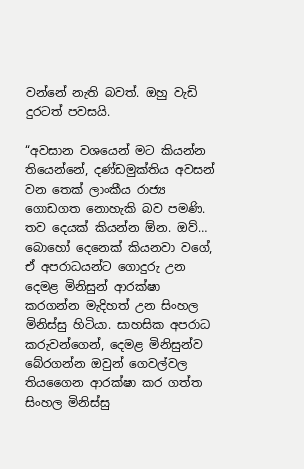වන්නේ නැති බවත්. ඔහු වැඩි දුරටත් පවසයි.

“අවසාන වශයෙන් මට කියන්න තියෙන්නේ, දණ්ඩමුක්තිය අවසන් වන තෙක් ලාංකීය රාජ්‍ය ගොඩගත නොහැකි බව පමණි. තව දෙයක් කියන්න ඕන. ඔව්… බොහෝ දෙනෙක් කියනවා වගේ, ඒ අපරාධයන්ට ගොදුරු උන දෙමළ මිනිසුන් ආරක්ෂා කරගන්න මැදිහත් උන සිංහල මිනිස්සු හිටියා. සාහසික අපරාධ කරුවන්ගෙන්, දෙමළ මිනිසුන්ව බේරගන්න ඔවුන් ගෙවල්වල තියගෛන ආරක්ෂා කර ගත්ත සිංහල මිනිස්සු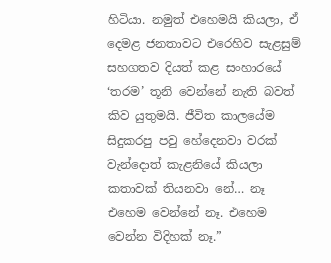හිටියා. නමුත් එහෙමයි කියලා, ඒ දෙමළ ජනතාවට එරෙහිව සැළසුම් සහගතව දියත් කළ සංහාරයේ ‘තරම’ තූනි වෙන්නේ නැති බවත් කිව යුතුමයි. ජීවිත කාලයේම සිදුකරපු පවු හේදෙනවා වරක් වැන්දොත් කැළනියේ කියලා කතාවක් තියනවා නේ… නෑ එහෙම වෙන්නේ නෑ. එහෙම වෙන්න විදිහක් නෑ.”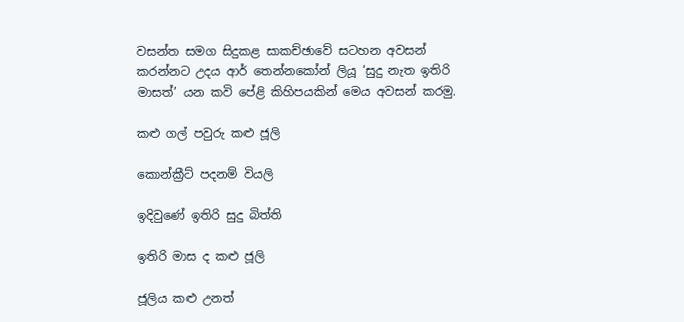වසන්ත සමග සිදුකළ සාකච්ඡාවේ සටහන අවසන් කරන්නට උදය ආර් තෙන්නකෝන් ලියූ ‘සුදු නැත ඉතිරි මාසත්’ යන කවි පේළි කිහිපයකින් මෙය අවසන් කරමු.

කළු ගල් පවුරු කළු ජූලි

කොන්ක්‍රීට් පදනම් වියලි

ඉදිවුණේ ඉතිරි සුදු බිත්ති

ඉතිරි මාස ද කළු ජූලි

ජූලිය කළු උනත්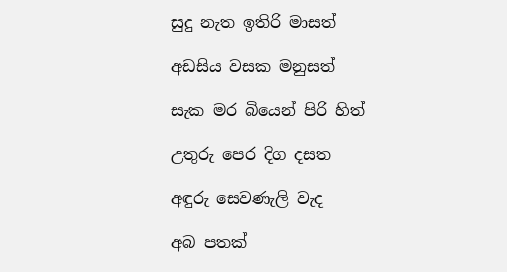සුදු නැත ඉතිරි මාසත්

අඩසිය වසක මනුසත්

සැක මර බියෙන් පිරි හිත්

උතුරු පෙර දිග දසත

අඳුරු සෙවණැලි වැද

අබ පතක්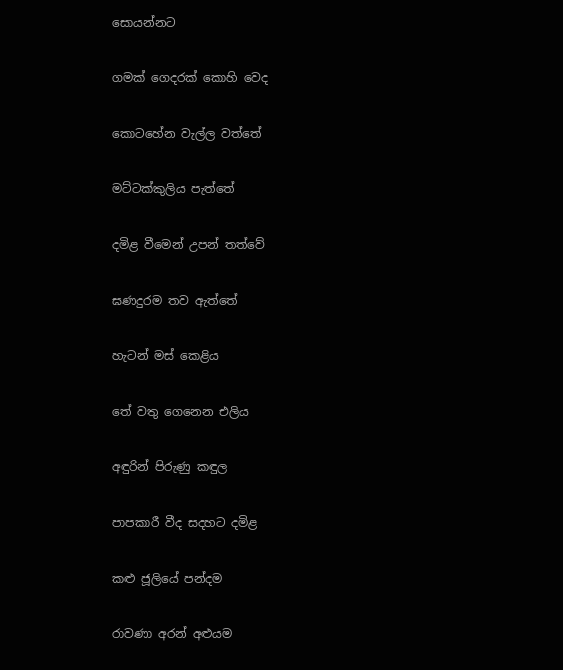සොයන්නට

ගමක් ගෙදරක් කොහි වෙද

කොටහේන වැල්ල වත්තේ

මට්ටක්කුලිය පැත්තේ

දමිළ වීමෙන් උපන් තත්වේ

ඝණදුරම තව ඇත්තේ

හැටන් මස් කෙළිය

තේ වතු ගෙනෙන එලිය

අඳුරින් පිරුණු කඳුල

පාපකාරී වීද සදහට දමිළ

කළු ජූලියේ පන්දම

රාවණා අරන් අළුයම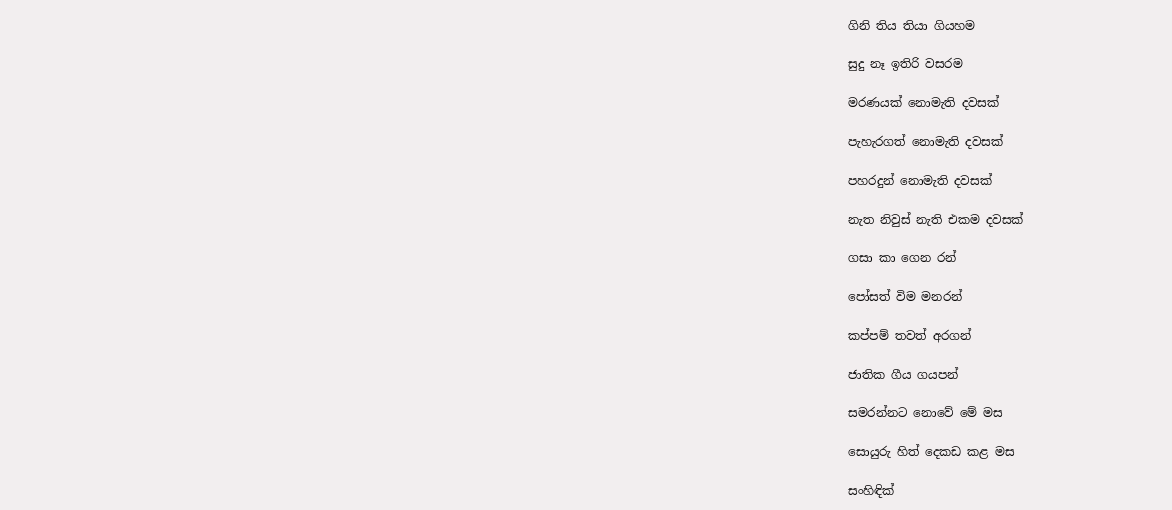ගිනි තිය තියා ගියහම

සුදු නෑ ඉතිරි වසරම

මරණයක් නොමැති දවසක්

පැහැරගත් නොමැති දවසක්

පහරදුන් නොමැති දවසක්

නැත නිවුස් නැති එකම දවසක්

ගසා කා ගෙන රන්

පෝසත් විම මනරන්

කප්පම් තවත් අරගන්

ජාතික ගීය ගයපන්

සමරන්නට නොවේ මේ මස

සොයුරු හිත් දෙකඩ කළ මස

සංහිඳික්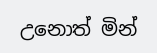උනොත් මින්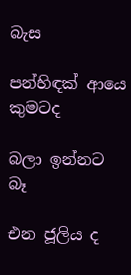බැස

පන්හිඳක් ආයෙ කුමටද

බලා ඉන්නට බෑ

එන ජූලිය ද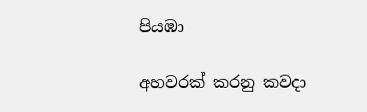පියඹා

අහවරක් කරනු කවදා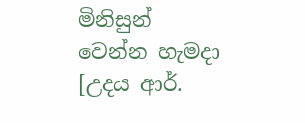මිනිසුන් වෙන්න හැමදා [උදය ආර්.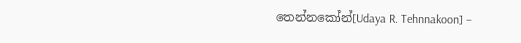තෙන්නකෝන්[Udaya R. Tehnnakoon] –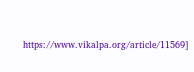https://www.vikalpa.org/article/11569]